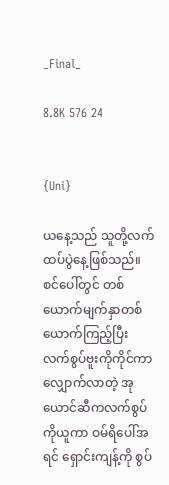_Final_

8.8K 576 24


{Uni}

ယနေ့သည် သူတို့လက်ထပ်ပွဲနေ့ဖြစ်သည်။ စင်ပေါ်တွင် တစ်ယောက်မျက်နှာတစ်ယောက်ကြည့်ပြီး လက်စွပ်ဗူးကိုကိုင်ကာလျှောက်လာတဲ့ အုယောင်ဆီကလက်စွပ်ကိုယူကာ ဝမ်ရိပေါ်အရင် ရှောင်းကျန့်ကို စွပ်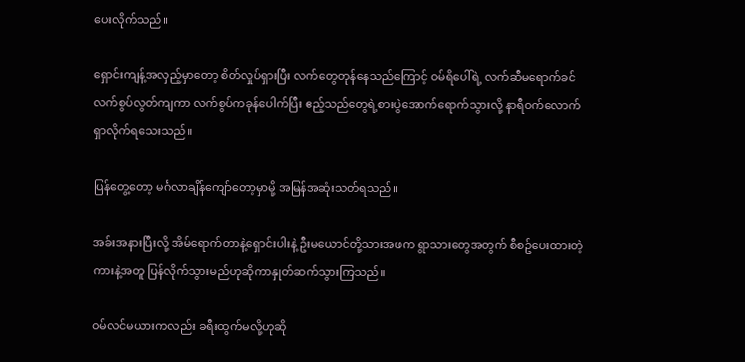ပေးလိုက်သည်။

ရှောင်းကျန့်အလှည့်မှာတော့ စိတ်လှုပ်ရှားပြီး လက်တွေတုန်နေသည်ကြောင့် ဝမ်ရိပေါ်ရဲ့ လက်ဆီမရောက်ခင် လက်စွပ်လွတ်ကျကာ လက်စွပ်ကခုန်ပေါက်ပြီး ဧည့်သည်တွေရဲ့စားပွဲအောက်ရောက်သွားလို့ နာရီဝက်လောက်ရှာလိုက်ရသေးသည်။

ပြန်တွေ့တော့ မင်္ဂလာချိန်ကျော်တော့မှာမို့ အမြန်အဆုံးသတ်ရသည်။

အခ်းအနားပြီးလို့ အိမ်ရောက်တာနဲ့ရှောင်းပါးနဲ့ ဦးမယောင်တို့သားအဖက ရွာသားတွေအတွက် စီစဥ်ပေးထားတဲ့ကားနဲ့အတူ ပြန်လိုက်သွားမည်ဟုဆိုကာနှုတ်ဆက်သွားကြသည်။

ဝမ်လင်မယားကလည်း ခရီးထွက်မလို့ဟုဆို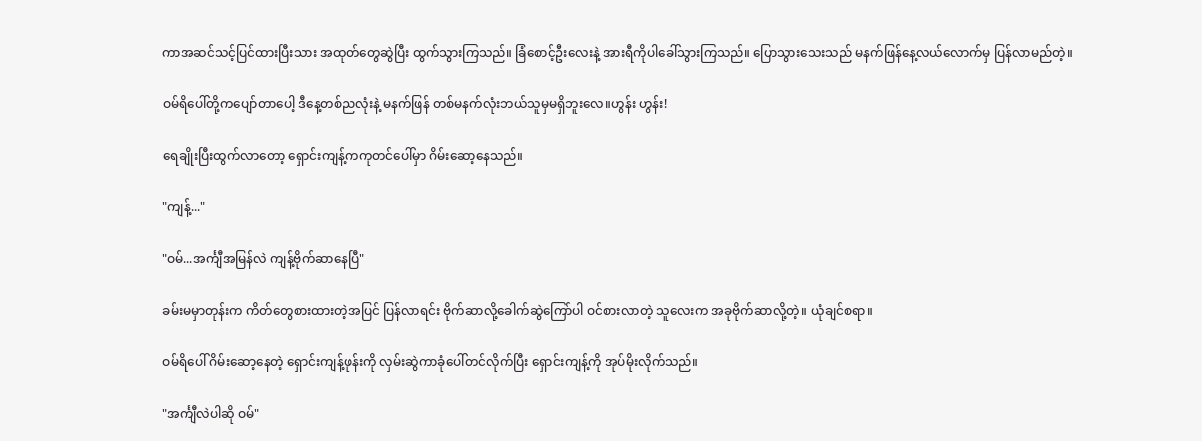ကာအဆင်သင့်ပြင်ထားပြီးသား အထုတ်တွေဆွဲပြီး ထွက်သွားကြသည်။ ခြံစောင့်ဦးလေးနဲ့ အားရီကိုပါခေါ်သွားကြသည်။ ပြောသွားသေးသည် မနက်ဖြန်နေ့လယ်လောက်မှ ပြန်လာမည်တဲ့။

ဝမ်ရိပေါ်တို့ကပျော်တာပေါ့ ဒီနေ့တစ်ညလုံးနဲ့ မနက်ဖြန် တစ်မနက်လုံးဘယ်သူမှမရှိဘူးလေ။ဟွန်း ဟွန်း!

ရေချိုးပြီးထွက်လာတော့ ရှောင်းကျန့်ကကုတင်ပေါ်မှာ ဂိမ်းဆော့နေသည်။

"ကျန့်..."

"ဝမ်...အင်္ကျီအမြန်လဲ ကျန့်ဗိုက်ဆာနေပြီ"

ခမ်းမမှာတုန်းက ကိတ်တွေစားထားတဲ့အပြင် ပြန်လာရင်း ဗိုက်ဆာလို့ခေါက်ဆွဲကြော်ပါ ဝင်စားလာတဲ့ သူလေးက အခုဗိုက်ဆာလို့တဲ့။ ယုံချင်စရာ။

ဝမ်ရိပေါ် ဂိမ်းဆော့နေတဲ့ ရှောင်းကျန့်ဖုန်းကို လှမ်းဆွဲကာခုံပေါ်တင်လိုက်ပြီး ရှောင်းကျန့်ကို အုပ်မိုးလိုက်သည်။

"အင်္ကျီလဲပါဆို ဝမ်"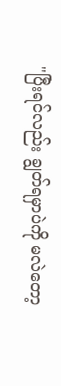"ပြီးရင်လည်း ချွတ်ရမှာပဲကို မလဲတော့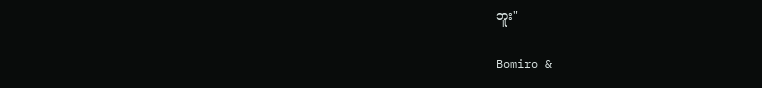ဘူး"

Bomiro &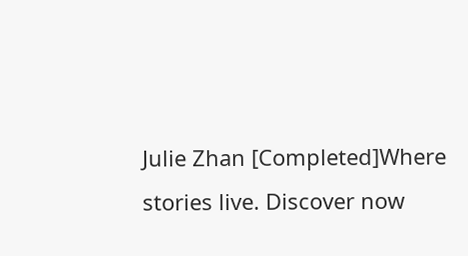Julie Zhan [Completed]Where stories live. Discover now